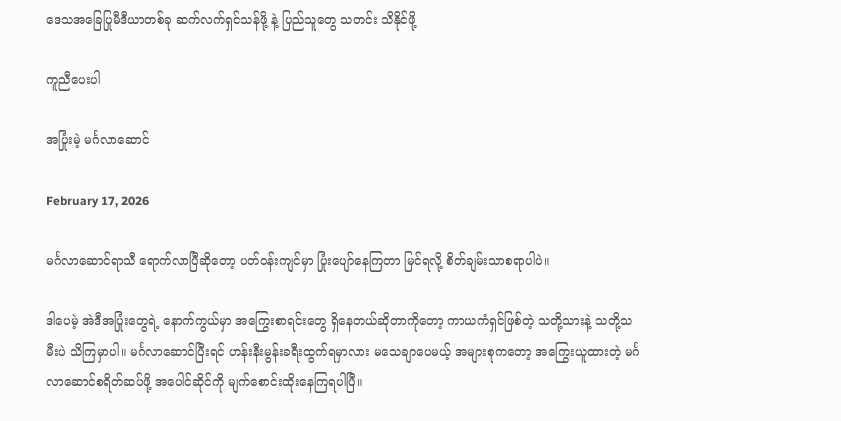ဒေသအခြေပြုမီဒီယာတစ်ခု ဆက်လက်ရှင်သန်ဖို့ နဲ့ ပြည်သူတွေ သတင်း သိနိုင်ဖို့

ကူညီပေးပါ

အပြုံးမဲ့ မင်္ဂလာဆောင်

February 17, 2026

မင်္ဂလာဆောင်ရာသီ ရောက်လာပြီဆိုတော့ ပတ်ဝန်းကျင်မှာ ပြုံးပျော်နေကြတာ မြင်ရလို့ စိတ်ချမ်းသာစရာပါပဲ။

ဒါပေမဲ့ အဲဒီအပြုံးတွေရဲ့ နောက်ကွယ်မှာ အကြွေးစာရင်းတွေ ရှိနေတယ်ဆိုတာကိုတော့ ကာယကံရှင်ဖြစ်တဲ့ သတို့သားနဲ့ သတို့သမီးပဲ သိကြမှာပါ။ မင်္ဂလာဆောင်ပြီးရင် ဟန်းနီးမွန်းခရီးထွက်ရမှာလား မသေချာပေမယ့် အများစုကတော့ အကြွေးယူထားတဲ့ မင်္ဂလာဆောင်စရိတ်ဆပ်ဖို့ အပေါင်ဆိုင်ကို မျက်စောင်းထိုးနေကြရပါပြီ။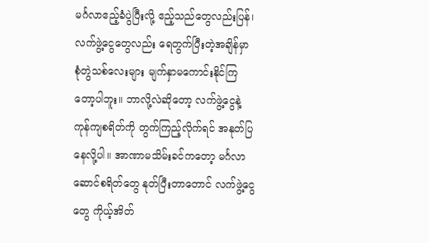မင်္ဂလာဧည့်ခံပွဲပြီးလို့ ဧည့်သည်တွေလည်းပြန်၊ လက်ဖွဲ့ငွေတွေလည်း ရေတွက်ပြီးတဲ့အချိန်မှာ စုံတွဲသစ်လေးများ မျက်နှာမကောင်းနိုင်ကြတော့ပါဘူး။ ဘာလို့လဲဆိုတော့ လက်ဖွဲ့ငွေနဲ့ ကုန်ကျစရိတ်ကို တွက်ကြည့်လိုက်ရင် အနုတ်ပြနေလို့ပါ။ အာဏာမသိမ်းခင်ကတော့ မင်္ဂလာဆောင်စရိတ်တွေ နုတ်ပြီးတာတောင် လက်ဖွဲ့ငွေတွေ ကိုယ့်အိတ်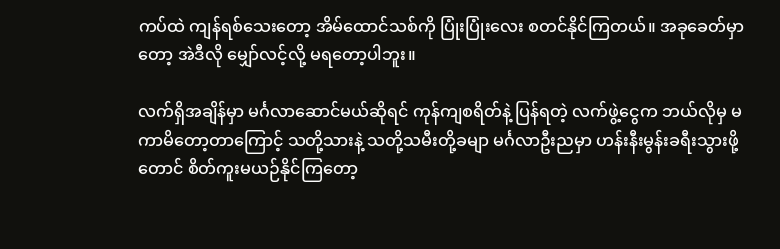ကပ်ထဲ ကျန်ရစ်သေးတော့ အိမ်ထောင်သစ်ကို ပြုံးပြုံးလေး စတင်နိုင်ကြတယ်။ အခုခေတ်မှာတော့ အဲဒီလို မျှော်လင့်လို့ မရတော့ပါဘူး။

လက်ရှိအချိန်မှာ မင်္ဂလာဆောင်မယ်ဆိုရင် ကုန်ကျစရိတ်နဲ့ ပြန်ရတဲ့ လက်ဖွဲ့ငွေက ဘယ်လိုမှ မကာမိတော့တာကြောင့် သတို့သားနဲ့ သတို့သမီးတို့ခမျာ မင်္ဂလာဦးညမှာ ဟန်းနီးမွန်းခရီးသွားဖို့တောင် စိတ်ကူးမယဉ်နိုင်ကြတော့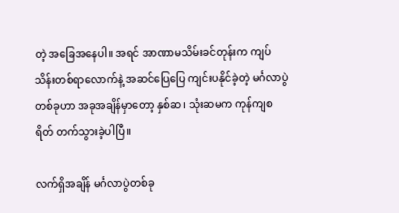တဲ့ အခြေအနေပါ။ အရင် အာဏာမသိမ်းခင်တုန်းက ကျပ်သိန်းတစ်ရာလောက်နဲ့ အဆင်ပြေပြေ ကျင်းပနိုင်ခဲ့တဲ့ မင်္ဂလာပွဲတစ်ခုဟာ အခုအချိန်မှာတော့ နှစ်ဆ၊ သုံးဆမက ကုန်ကျစရိတ် တက်သွားခဲ့ပါပြီ။

လက်ရှိအချိန် မင်္ဂလာပွဲတစ်ခု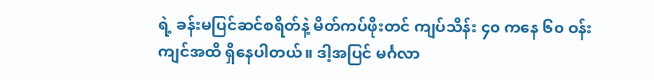ရဲ့ ခန်းမပြင်ဆင်စရိတ်နဲ့ မိတ်ကပ်ဖိုးတင် ကျပ်သိန်း ၄၀ ကနေ ၆၀ ဝန်းကျင်အထိ ရှိနေပါတယ်။ ဒါ့အပြင် မင်္ဂလာ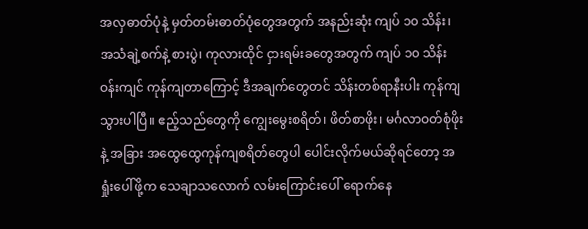အလှဓာတ်ပုံနဲ့ မှတ်တမ်းဓာတ်ပုံတွေအတွက် အနည်းဆုံး ကျပ် ၁၀ သိန်း၊ အသံချဲ့စက်နဲ့ စားပွဲ၊ ကုလားထိုင် ငှားရမ်းခတွေအတွက် ကျပ် ၁၀ သိန်းဝန်းကျင် ကုန်ကျတာကြောင့် ဒီအချက်တွေတင် သိန်းတစ်ရာနီးပါး ကုန်ကျသွားပါပြီ။ ဧည့်သည်တွေကို ကျွေးမွေးစရိတ်၊ ဖိတ်စာဖိုး၊ မင်္ဂလာဝတ်စုံဖိုးနဲ့ အခြား အထွေထွေကုန်ကျစရိတ်တွေပါ ပေါင်းလိုက်မယ်ဆိုရင်တော့ အရှုံးပေါ်ဖို့က သေချာသလောက် လမ်းကြောင်းပေါ် ရောက်နေ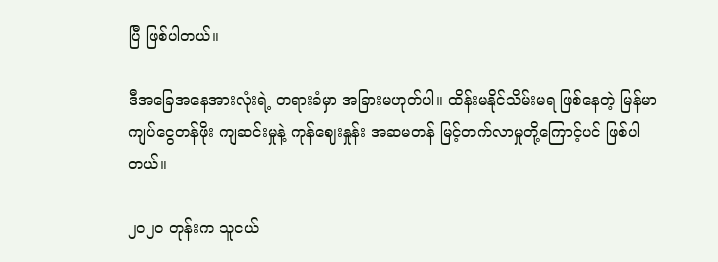ပြီ ဖြစ်ပါတယ်။

ဒီအခြေအနေအားလုံးရဲ့ တရားခံမှာ အခြားမဟုတ်ပါ။ ထိန်းမနိုင်သိမ်းမရ ဖြစ်နေတဲ့ မြန်မာကျပ်ငွေတန်ဖိုး ကျဆင်းမှုနဲ့ ကုန်ဈေးနှုန်း အဆမတန် မြင့်တက်လာမှုတို့ကြောင့်ပင် ဖြစ်ပါတယ်။

၂၀၂၀ တုန်းက သူငယ်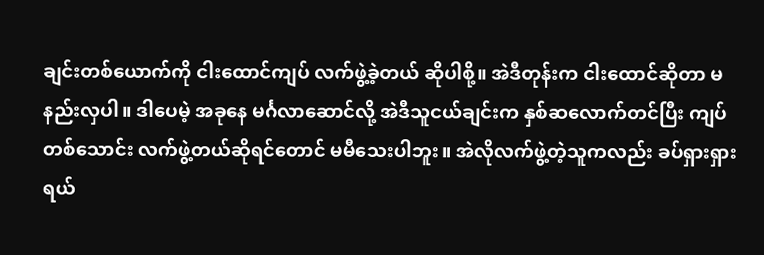ချင်းတစ်ယောက်ကို ငါးထောင်ကျပ် လက်ဖွဲ့ခဲ့တယ် ဆိုပါစို့။ အဲဒီတုန်းက ငါးထောင်ဆိုတာ မနည်းလှပါ။ ဒါပေမဲ့ အခုနေ မင်္ဂလာဆောင်လို့ အဲဒီသူငယ်ချင်းက နှစ်ဆလောက်တင်ပြီး ကျပ်တစ်သောင်း လက်ဖွဲ့တယ်ဆိုရင်တောင် မမီသေးပါဘူး။ အဲလိုလက်ဖွဲ့တဲ့သူကလည်း ခပ်ရှားရှားရယ်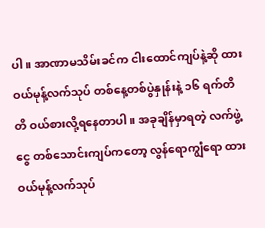ပါ။ အာဏာမသိမ်းခင်က ငါးထောင်ကျပ်နဲ့ဆို ထားဝယ်မုန့်လက်သုပ် တစ်နေ့တစ်ပွဲနှုန်းနဲ့ ၁၆ ရက်တိတိ ဝယ်စားလို့ရနေတာပါ။ အခုချိန်မှာရတဲ့ လက်ဖွဲ့ငွေ တစ်သောင်းကျပ်ကတော့ လွန်ရောကျွံရော ထားဝယ်မုန့်လက်သုပ်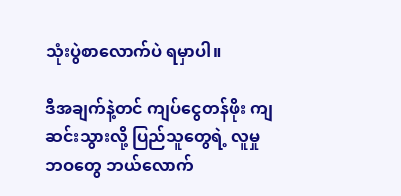သုံးပွဲစာလောက်ပဲ ရမှာပါ။

ဒီအချက်နဲ့တင် ကျပ်ငွေတန်ဖိုး ကျဆင်းသွားလို့ ပြည်သူတွေရဲ့ လူမှုဘဝတွေ ဘယ်လောက်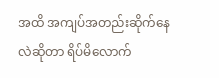အထိ အကျပ်အတည်းဆိုက်နေလဲဆိုတာ ရိပ်မိလောက်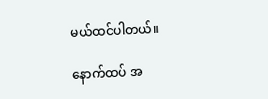မယ်ထင်ပါတယ်။

နောက်ထပ် အ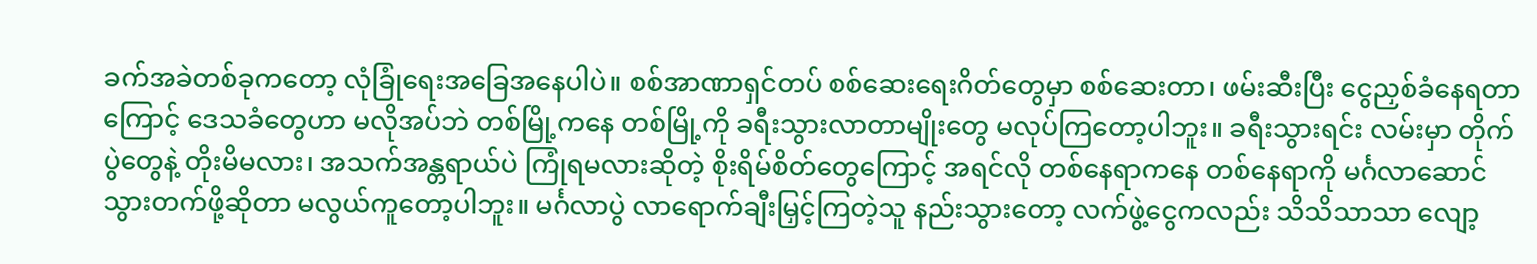ခက်အခဲတစ်ခုကတော့ လုံခြုံရေးအခြေအနေပါပဲ။ စစ်အာဏာရှင်တပ် စစ်ဆေးရေးဂိတ်တွေမှာ စစ်ဆေးတာ၊ ဖမ်းဆီးပြီး ငွေညှစ်ခံနေရတာကြောင့် ဒေသခံတွေဟာ မလိုအပ်ဘဲ တစ်မြို့ကနေ တစ်မြို့ကို ခရီးသွားလာတာမျိုးတွေ မလုပ်ကြတော့ပါဘူး။ ခရီးသွားရင်း လမ်းမှာ တိုက်ပွဲတွေနဲ့ တိုးမိမလား၊ အသက်အန္တရာယ်ပဲ ကြုံရမလားဆိုတဲ့ စိုးရိမ်စိတ်တွေကြောင့် အရင်လို တစ်နေရာကနေ တစ်နေရာကို မင်္ဂလာဆောင်သွားတက်ဖို့ဆိုတာ မလွယ်ကူတော့ပါဘူး။ မင်္ဂလာပွဲ လာရောက်ချီးမြှင့်ကြတဲ့သူ နည်းသွားတော့ လက်ဖွဲ့ငွေကလည်း သိသိသာသာ လျော့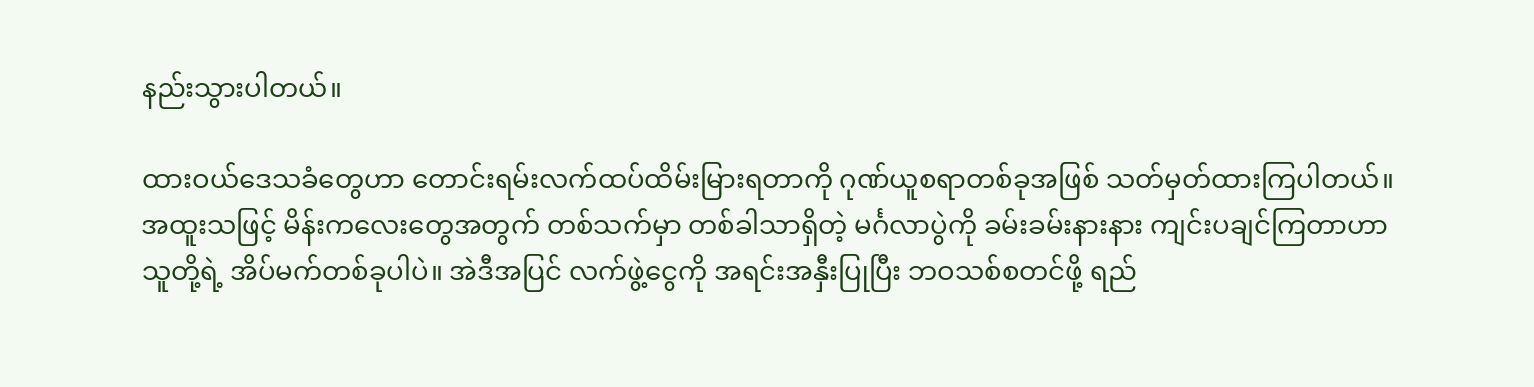နည်းသွားပါတယ်။

ထားဝယ်ဒေသခံတွေဟာ တောင်းရမ်းလက်ထပ်ထိမ်းမြားရတာကို ဂုဏ်ယူစရာတစ်ခုအဖြစ် သတ်မှတ်ထားကြပါတယ်။ အထူးသဖြင့် မိန်းကလေးတွေအတွက် တစ်သက်မှာ တစ်ခါသာရှိတဲ့ မင်္ဂလာပွဲကို ခမ်းခမ်းနားနား ကျင်းပချင်ကြတာဟာ သူတို့ရဲ့ အိပ်မက်တစ်ခုပါပဲ။ အဲဒီအပြင် လက်ဖွဲ့ငွေကို အရင်းအနှီးပြုပြီး ဘဝသစ်စတင်ဖို့ ရည်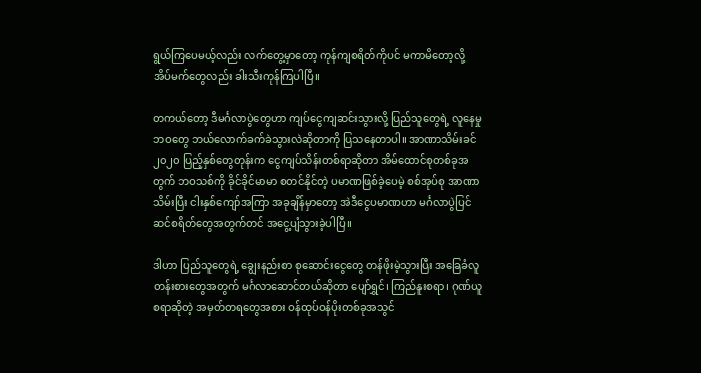ရွယ်ကြပေမယ့်လည်း လက်တွေ့မှာတော့ ကုန်ကျစရိတ်ကိုပင် မကာမိတော့လို့ အိပ်မက်တွေလည်း ခါးသီးကုန်ကြပါပြီ။

တကယ်တော့ ဒီမင်္ဂလာပွဲတွေဟာ ကျပ်ငွေကျဆင်းသွားလို့ ပြည်သူတွေရဲ့ လူနေမှုဘဝတွေ ဘယ်လောက်ခက်ခဲသွားလဲဆိုတာကို ပြသနေတာပါ။ အာဏာသိမ်းခင် ၂၀၂၀ ပြည့်နှစ်တွေတုန်းက ငွေကျပ်သိန်းတစ်ရာဆိုတာ အိမ်ထောင်စုတစ်ခုအတွက် ဘဝသစ်ကို ခိုင်ခိုင်မာမာ စတင်နိုင်တဲ့ ပမာဏဖြစ်ခဲ့ပေမဲ့ စစ်အုပ်စု အာဏာသိမ်းပြီး ငါးနှစ်ကျော်အကြာ အခုချိန်မှာတော့ အဲဒီငွေပမာဏဟာ မင်္ဂလာပွဲပြင်ဆင်စရိတ်တွေအတွက်တင် အငွေ့ပျံသွားခဲ့ပါပြီ။

ဒါဟာ ပြည်သူတွေရဲ့ ချွေးနည်းစာ စုဆောင်းငွေတွေ တန်ဖိုးမဲ့သွားပြီး အခြေခံလူတန်းစားတွေအတွက် မင်္ဂလာဆောင်တယ်ဆိုတာ ပျော်ရွှင်၊ ကြည်နူးစရာ၊ ဂုဏ်ယူစရာဆိုတဲ့ အမှတ်တရတွေအစား ဝန်ထုပ်ဝန်ပိုးတစ်ခုအသွင်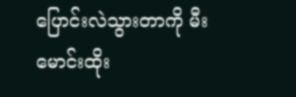ပြောင်းလဲသွားတာကို မီးမောင်းထိုး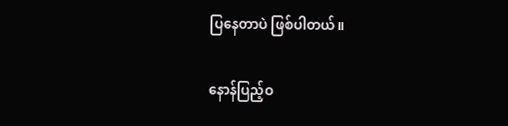ပြနေတာပဲ ဖြစ်ပါတယ်။

နောန်ပြည့်ဝ